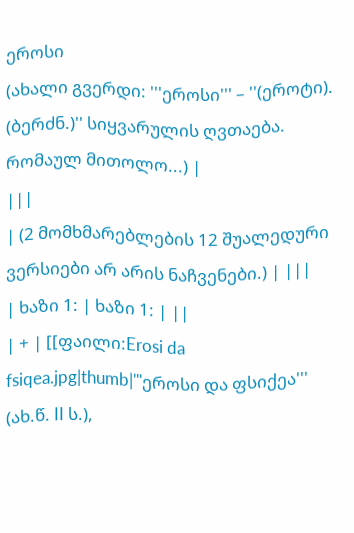ეროსი
(ახალი გვერდი: '''ეროსი''' – ''(ეროტი). (ბერძნ.)'' სიყვარულის ღვთაება. რომაულ მითოლო...) |
|||
| (2 მომხმარებლების 12 შუალედური ვერსიები არ არის ნაჩვენები.) | |||
| ხაზი 1: | ხაზი 1: | ||
| + | [[ფაილი:Erosi da fsiqea.jpg|thumb|'''ეროსი და ფსიქეა''' (ახ.წ. II ს.),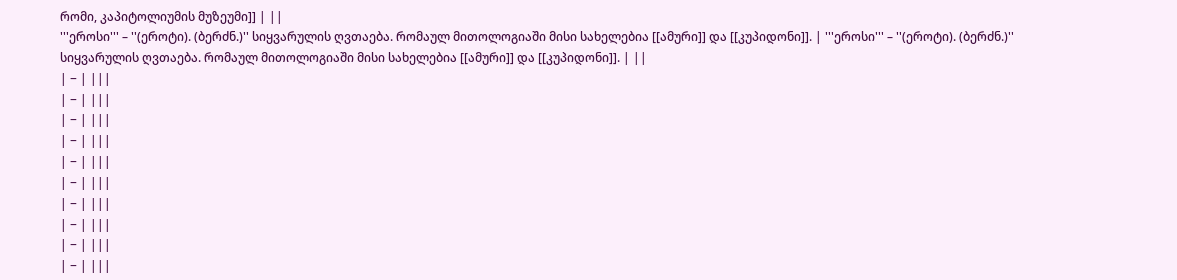რომი, კაპიტოლიუმის მუზეუმი]] | ||
'''ეროსი''' – ''(ეროტი). (ბერძნ.)'' სიყვარულის ღვთაება. რომაულ მითოლოგიაში მისი სახელებია [[ამური]] და [[კუპიდონი]]. | '''ეროსი''' – ''(ეროტი). (ბერძნ.)'' სიყვარულის ღვთაება. რომაულ მითოლოგიაში მისი სახელებია [[ამური]] და [[კუპიდონი]]. | ||
| − | |||
| − | |||
| − | |||
| − | |||
| − | |||
| − | |||
| − | |||
| − | |||
| − | |||
| − | |||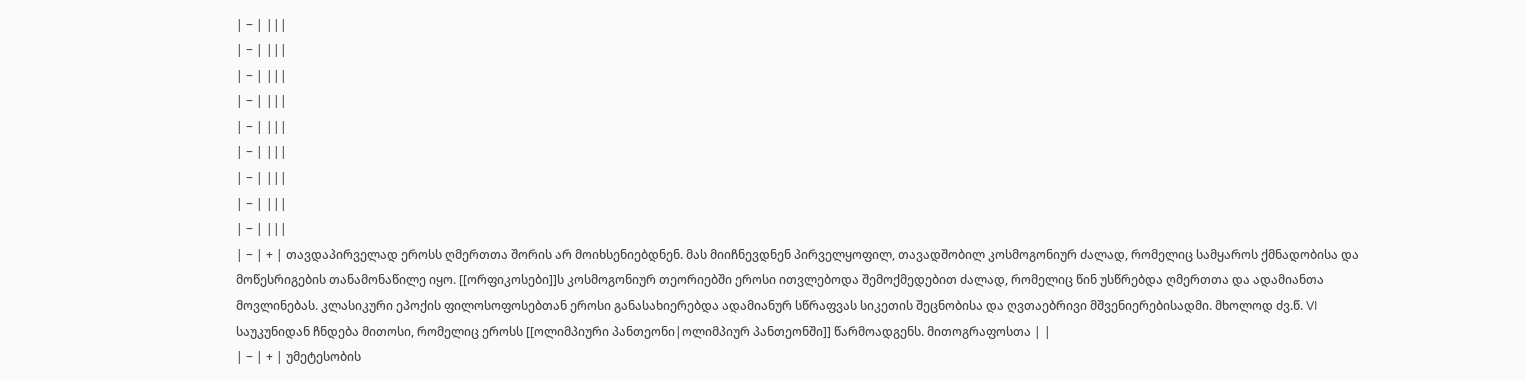| − | |||
| − | |||
| − | |||
| − | |||
| − | |||
| − | |||
| − | |||
| − | |||
| − | |||
| − | + | თავდაპირველად ეროსს ღმერთთა შორის არ მოიხსენიებდნენ. მას მიიჩნევდნენ პირველყოფილ, თავადშობილ კოსმოგონიურ ძალად, რომელიც სამყაროს ქმნადობისა და მოწესრიგების თანამონაწილე იყო. [[ორფიკოსები]]ს კოსმოგონიურ თეორიებში ეროსი ითვლებოდა შემოქმედებით ძალად, რომელიც წინ უსწრებდა ღმერთთა და ადამიანთა მოვლინებას. კლასიკური ეპოქის ფილოსოფოსებთან ეროსი განასახიერებდა ადამიანურ სწრაფვას სიკეთის შეცნობისა და ღვთაებრივი მშვენიერებისადმი. მხოლოდ ძვ.წ. VI საუკუნიდან ჩნდება მითოსი, რომელიც ეროსს [[ოლიმპიური პანთეონი|ოლიმპიურ პანთეონში]] წარმოადგენს. მითოგრაფოსთა | |
| − | + | უმეტესობის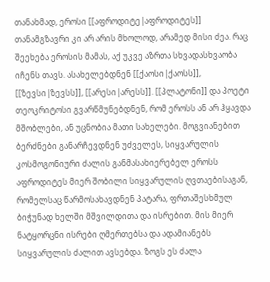თანახმად, ეროსი [[აფროდიტე|აფროდიტეს]] თანამგზავრი კი არ არის მხოლოდ, არამედ მისი ძეა. რაც შეეხება ეროსის მამას, აქ უკვე აზრთა სხვადასხვაობა იჩენს თავს. ასახელებდნენ [[ქაოსი|ქაოსს]], [[ზევსი|ზევსს]], [[არესი|არესს]]. [[პლატონი]] და პოეტი თეოკრიტოსი გვარწმუნებდნენ, რომ ეროსს ან არ ჰყავდა მშობლები, ან უცნობია მათი სახელები. მოგვიანებით ბერძნები განარჩევდნენ უძველეს, სიყვარულის კოსმოგონიური ძალის განმასახიერებელ ეროსს აფროდიტეს მიერ შობილი სიყვარულის ღვთაებისაგან, რომელსაც წარმოსახავდნენ პატარა, ფრთაშესხმულ ბიჭუნად ხელში მშვილდითა და ისრებით. მის მიერ ნატყორცნი ისრები ღმერთებსა და ადამიანებს სიყვარულის ძალით ავსებდა. ზოგს ეს ძალა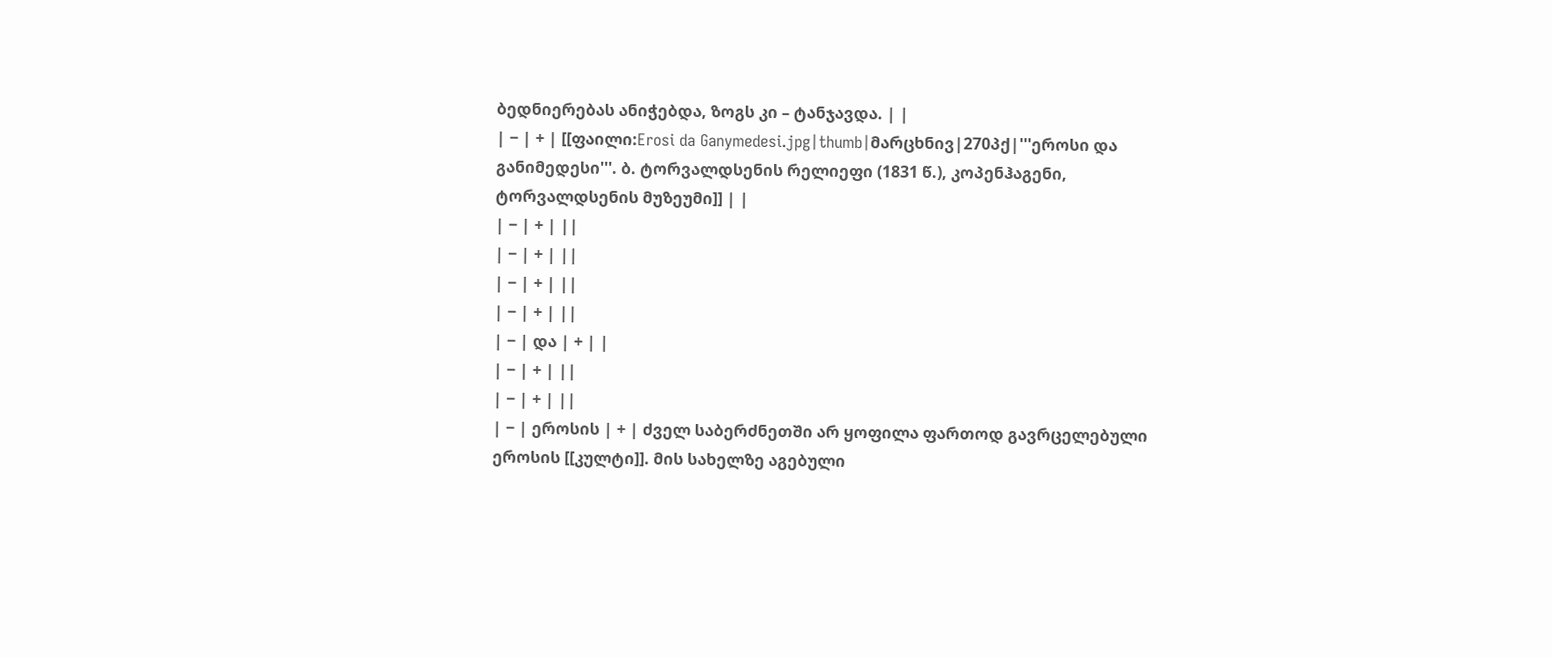ბედნიერებას ანიჭებდა, ზოგს კი – ტანჯავდა. | |
| − | + | [[ფაილი:Erosi da Ganymedesi.jpg|thumb|მარცხნივ|270პქ|'''ეროსი და განიმედესი'''. ბ. ტორვალდსენის რელიეფი (1831 წ.), კოპენჰაგენი, ტორვალდსენის მუზეუმი]] | |
| − | + | ||
| − | + | ||
| − | + | ||
| − | + | ||
| − | და | + | |
| − | + | ||
| − | + | ||
| − | ეროსის | + | ძველ საბერძნეთში არ ყოფილა ფართოდ გავრცელებული ეროსის [[კულტი]]. მის სახელზე აგებული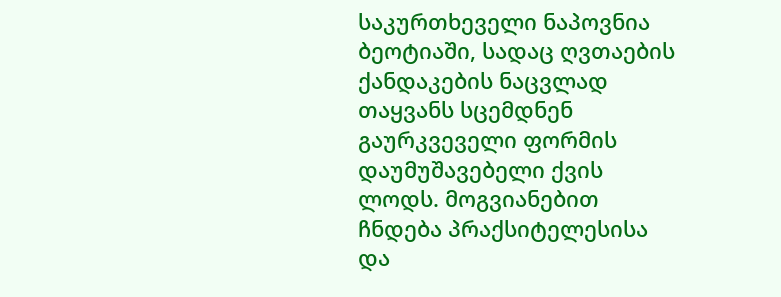საკურთხეველი ნაპოვნია ბეოტიაში, სადაც ღვთაების ქანდაკების ნაცვლად თაყვანს სცემდნენ გაურკვეველი ფორმის დაუმუშავებელი ქვის ლოდს. მოგვიანებით ჩნდება პრაქსიტელესისა და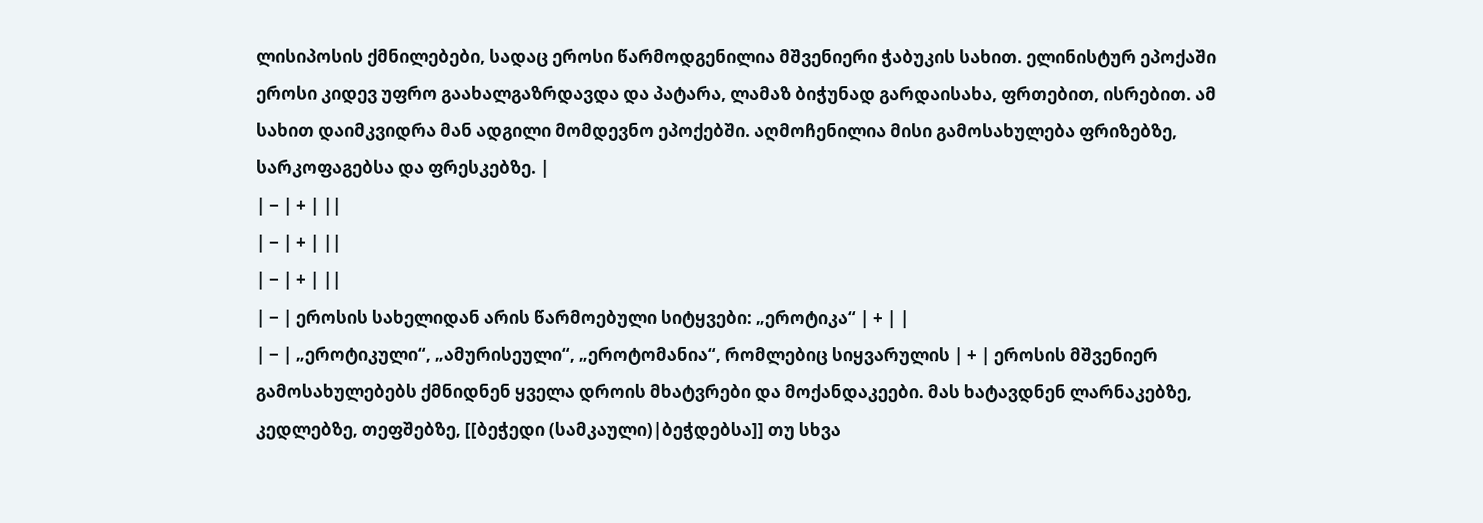ლისიპოსის ქმნილებები, სადაც ეროსი წარმოდგენილია მშვენიერი ჭაბუკის სახით. ელინისტურ ეპოქაში ეროსი კიდევ უფრო გაახალგაზრდავდა და პატარა, ლამაზ ბიჭუნად გარდაისახა, ფრთებით, ისრებით. ამ სახით დაიმკვიდრა მან ადგილი მომდევნო ეპოქებში. აღმოჩენილია მისი გამოსახულება ფრიზებზე, სარკოფაგებსა და ფრესკებზე. |
| − | + | ||
| − | + | ||
| − | + | ||
| − | ეროსის სახელიდან არის წარმოებული სიტყვები: „ეროტიკა“ | + | |
| − | „ეროტიკული“, „ამურისეული“, „ეროტომანია“, რომლებიც სიყვარულის | + | ეროსის მშვენიერ გამოსახულებებს ქმნიდნენ ყველა დროის მხატვრები და მოქანდაკეები. მას ხატავდნენ ლარნაკებზე, კედლებზე, თეფშებზე, [[ბეჭედი (სამკაული)|ბეჭდებსა]] თუ სხვა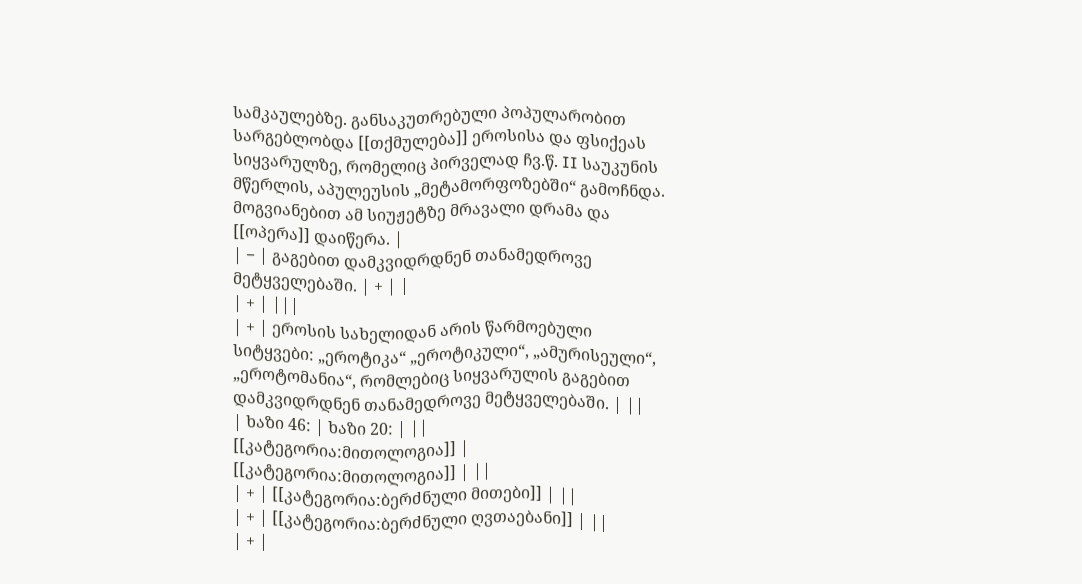სამკაულებზე. განსაკუთრებული პოპულარობით სარგებლობდა [[თქმულება]] ეროსისა და ფსიქეას სიყვარულზე, რომელიც პირველად ჩვ.წ. II საუკუნის მწერლის, აპულეუსის „მეტამორფოზებში“ გამოჩნდა. მოგვიანებით ამ სიუჟეტზე მრავალი დრამა და [[ოპერა]] დაიწერა. |
| − | გაგებით დამკვიდრდნენ თანამედროვე მეტყველებაში. | + | |
| + | |||
| + | ეროსის სახელიდან არის წარმოებული სიტყვები: „ეროტიკა“ „ეროტიკული“, „ამურისეული“, „ეროტომანია“, რომლებიც სიყვარულის გაგებით დამკვიდრდნენ თანამედროვე მეტყველებაში. | ||
| ხაზი 46: | ხაზი 20: | ||
[[კატეგორია:მითოლოგია]] | [[კატეგორია:მითოლოგია]] | ||
| + | [[კატეგორია:ბერძნული მითები]] | ||
| + | [[კატეგორია:ბერძნული ღვთაებანი]] | ||
| + |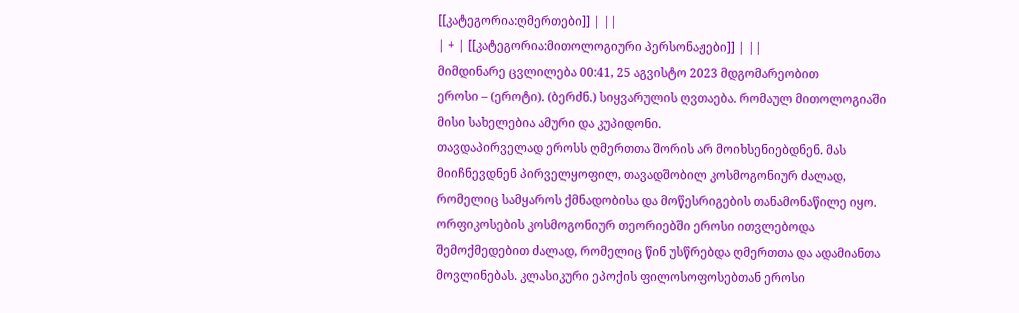[[კატეგორია:ღმერთები]] | ||
| + | [[კატეგორია:მითოლოგიური პერსონაჟები]] | ||
მიმდინარე ცვლილება 00:41, 25 აგვისტო 2023 მდგომარეობით
ეროსი – (ეროტი). (ბერძნ.) სიყვარულის ღვთაება. რომაულ მითოლოგიაში მისი სახელებია ამური და კუპიდონი.
თავდაპირველად ეროსს ღმერთთა შორის არ მოიხსენიებდნენ. მას მიიჩნევდნენ პირველყოფილ, თავადშობილ კოსმოგონიურ ძალად, რომელიც სამყაროს ქმნადობისა და მოწესრიგების თანამონაწილე იყო. ორფიკოსების კოსმოგონიურ თეორიებში ეროსი ითვლებოდა შემოქმედებით ძალად, რომელიც წინ უსწრებდა ღმერთთა და ადამიანთა მოვლინებას. კლასიკური ეპოქის ფილოსოფოსებთან ეროსი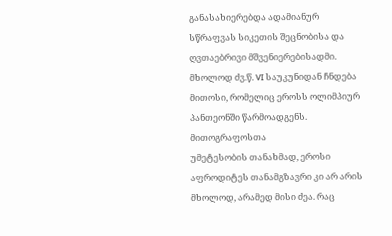განასახიერებდა ადამიანურ სწრაფვას სიკეთის შეცნობისა და ღვთაებრივი მშვენიერებისადმი. მხოლოდ ძვ.წ. VI საუკუნიდან ჩნდება მითოსი, რომელიც ეროსს ოლიმპიურ პანთეონში წარმოადგენს. მითოგრაფოსთა
უმეტესობის თანახმად, ეროსი აფროდიტეს თანამგზავრი კი არ არის მხოლოდ, არამედ მისი ძეა. რაც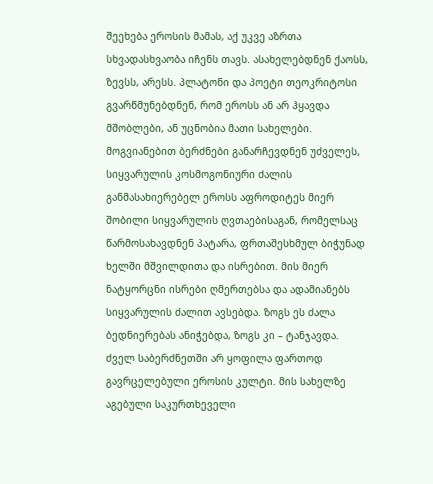შეეხება ეროსის მამას, აქ უკვე აზრთა სხვადასხვაობა იჩენს თავს. ასახელებდნენ ქაოსს, ზევსს, არესს. პლატონი და პოეტი თეოკრიტოსი გვარწმუნებდნენ, რომ ეროსს ან არ ჰყავდა მშობლები, ან უცნობია მათი სახელები. მოგვიანებით ბერძნები განარჩევდნენ უძველეს, სიყვარულის კოსმოგონიური ძალის განმასახიერებელ ეროსს აფროდიტეს მიერ შობილი სიყვარულის ღვთაებისაგან, რომელსაც წარმოსახავდნენ პატარა, ფრთაშესხმულ ბიჭუნად ხელში მშვილდითა და ისრებით. მის მიერ ნატყორცნი ისრები ღმერთებსა და ადამიანებს სიყვარულის ძალით ავსებდა. ზოგს ეს ძალა ბედნიერებას ანიჭებდა, ზოგს კი – ტანჯავდა.
ძველ საბერძნეთში არ ყოფილა ფართოდ გავრცელებული ეროსის კულტი. მის სახელზე აგებული საკურთხეველი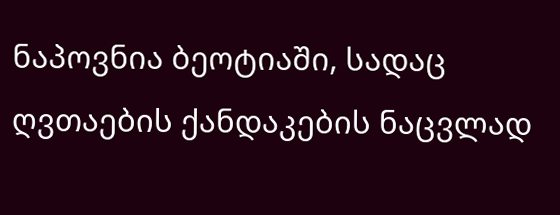ნაპოვნია ბეოტიაში, სადაც ღვთაების ქანდაკების ნაცვლად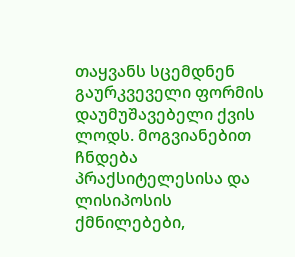თაყვანს სცემდნენ გაურკვეველი ფორმის დაუმუშავებელი ქვის ლოდს. მოგვიანებით ჩნდება პრაქსიტელესისა და ლისიპოსის ქმნილებები,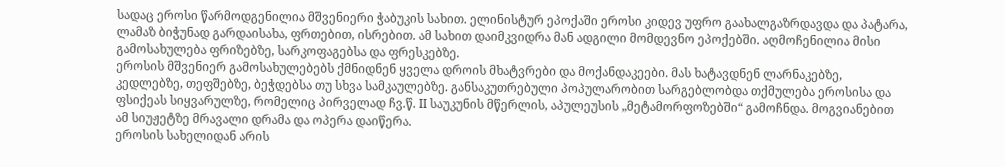სადაც ეროსი წარმოდგენილია მშვენიერი ჭაბუკის სახით. ელინისტურ ეპოქაში ეროსი კიდევ უფრო გაახალგაზრდავდა და პატარა, ლამაზ ბიჭუნად გარდაისახა, ფრთებით, ისრებით. ამ სახით დაიმკვიდრა მან ადგილი მომდევნო ეპოქებში. აღმოჩენილია მისი გამოსახულება ფრიზებზე, სარკოფაგებსა და ფრესკებზე.
ეროსის მშვენიერ გამოსახულებებს ქმნიდნენ ყველა დროის მხატვრები და მოქანდაკეები. მას ხატავდნენ ლარნაკებზე, კედლებზე, თეფშებზე, ბეჭდებსა თუ სხვა სამკაულებზე. განსაკუთრებული პოპულარობით სარგებლობდა თქმულება ეროსისა და ფსიქეას სიყვარულზე, რომელიც პირველად ჩვ.წ. II საუკუნის მწერლის, აპულეუსის „მეტამორფოზებში“ გამოჩნდა. მოგვიანებით ამ სიუჟეტზე მრავალი დრამა და ოპერა დაიწერა.
ეროსის სახელიდან არის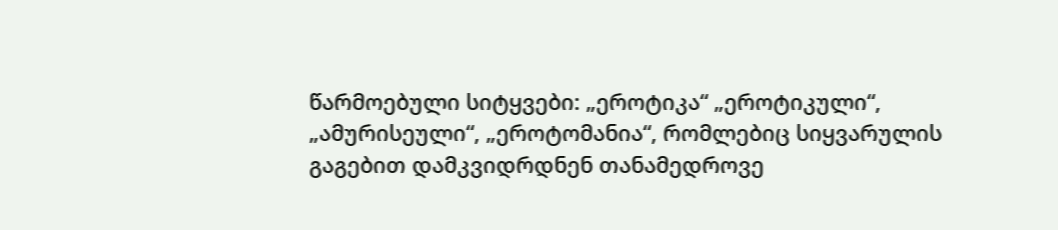წარმოებული სიტყვები: „ეროტიკა“ „ეროტიკული“, „ამურისეული“, „ეროტომანია“, რომლებიც სიყვარულის გაგებით დამკვიდრდნენ თანამედროვე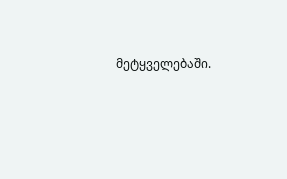მეტყველებაში.